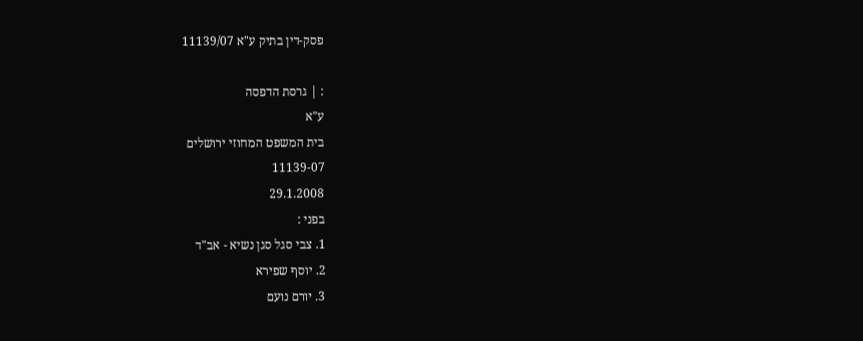פסק-דין בתיק ע"א 11139/07

: | גרסת הדפסה
ע"א
בית המשפט המחוזי ירושלים
11139-07
29.1.2008
בפני :
1. צבי סגל סגן נשיא - אב"ד
2. יוסף שפירא
3. יורם נועם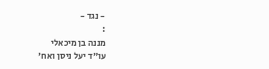- נגד -
:
מננה בן מיכאלי
עו"ד יעל ניסן ואח'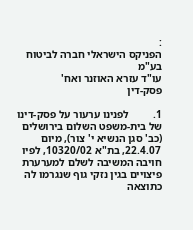:
הפניקס הישראלי חברה לביטוח בע"מ
עו"ד עזרא האוזנר ואח'
פסק-דין

1.         לפנינו ערעור על פסק-דינו של בית-משפט השלום בירושלים (כב' סגן הנשיא י' צור), מיום 22.4.07, בת"א 10320/02, לפיו חויבה המשיבה לשלם למערערת פיצויים בגין נזקי גוף שנגרמו לה כתוצאה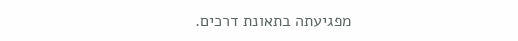מפגיעתה בתאונת דרכים.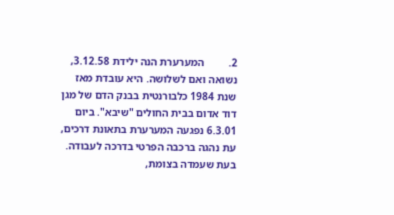2.         המערערת הנה ילידת 3.12.58, נשואה ואם לשלושה. היא עובדת מאז שנת 1984 כלבורנטית בבנק הדם של מגן דוד אדום בבית החולים "שיבא". ביום 6.3.01 נפגעה המערערת בתאונת דרכים, עת נהגה ברכבה הפרטי בדרכה לעבודה. בעת שעמדה בצומת,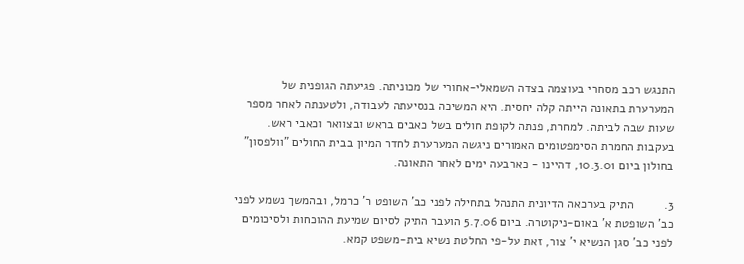התנגש רכב מסחרי בעוצמה בצדה השמאלי-אחורי של מכוניתה. פגיעתה הגופנית של המערערת בתאונה הייתה קלה יחסית. היא המשיכה בנסיעתה לעבודה, ולטענתה לאחר מספר שעות שבה לביתה. למחרת, פנתה לקופת חולים בשל כאבים בראש ובצוואר וכאבי ראש. בעקבות החמרת הסימפטומים האמורים ניגשה המערערת לחדר המיון בבית החולים "וולפסון" בחולון ביום 10.3.01, דהיינו - כארבעה ימים לאחר התאונה.

3.         התיק בערכאה הדיונית התנהל בתחילה לפני כב' השופט ר' כרמל, ובהמשך נשמע לפני כב' השופטת א' באום-ניקוטרה. ביום 5.7.06 הועבר התיק לסיום שמיעת ההוכחות ולסיכומים לפני כב' סגן הנשיא י' צור, זאת על-פי החלטת נשיא בית-משפט קמא.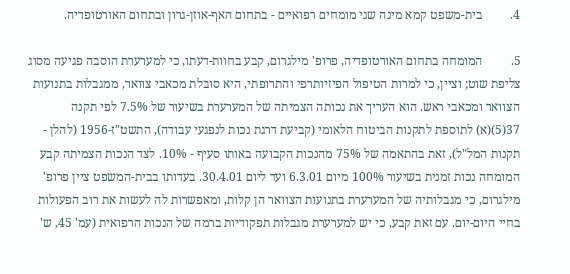4.         בית-משפט קמא מינה שני מומחים רפואיים - בתחום האף-אוזן-גרון ובתחום האורטופדיה.

5.         המומחה בתחום האורטופדיה, פרופ' מילגרום, קבע בחוות-דעתו, כי למערערת הוסבה פגיעה מסוג צליפת שוט; וציין, כי למרות הטיפול הפיזיותרפי והתרופתי, היא סובלת מכאבי צוואר, ממגבלות בתנועות הצוואר ומכאבי ראש. הוא העריך את נכותה הצמיתה של המערערת בשיעור של 7.5% לפי תקנה 37(5)(א) לתוספת לתקנות הביטוח הלאומי (קביעת דרגת נכות לנפגעי עבודה), התשט"ז-1956 (להלן - תקנות המל"ל), זאת בהתאמה של 75% מהנכות הקבועה באותו סעיף - 10%. לצד הנכות הצמיתה קבע המומחה נכות זמנית בשיעור 100% מיום 6.3.01 ועד ליום 30.4.01. בעדותו בבית-המשפט ציין פרופ' מילגרום, כי מגבלותיה של המערערת בתנועות הצוואר הן קלות, ומאפשרות לה לעשות את רוב הפעולות בחיי היום-יום. עם זאת קבע, כי יש למערערת מגבלות תפקודיות ברמה של הנכות הרפואית (עמ' 45, ש'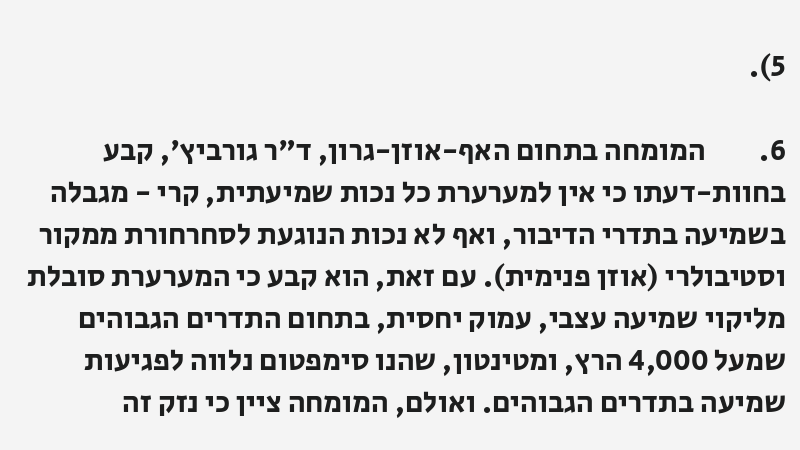5).

6.         המומחה בתחום האף-אוזן-גרון, ד"ר גורביץ', קבע בחוות-דעתו כי אין למערערת כל נכות שמיעתית, קרי - מגבלה בשמיעה בתדרי הדיבור, ואף לא נכות הנוגעת לסחרחורת ממקור וסטיבולרי (אוזן פנימית). עם זאת, הוא קבע כי המערערת סובלת מליקוי שמיעה עצבי, עמוק יחסית, בתחום התדרים הגבוהים שמעל 4,000 הרץ, ומטינטון, שהנו סימפטום נלווה לפגיעות שמיעה בתדרים הגבוהים. ואולם, המומחה ציין כי נזק זה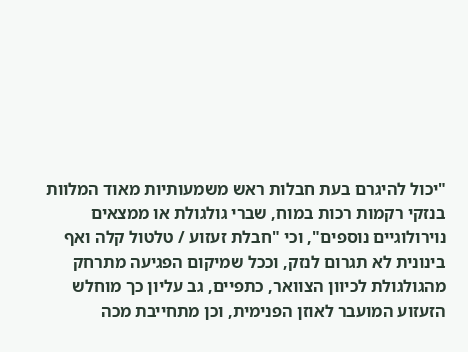"יכול להיגרם בעת חבלות ראש משמעותיות מאוד המלוות בנזקי רקמות רכות במוח, שברי גולגולת או ממצאים נוירולוגיים נוספים", וכי "חבלת זעזוע / טלטול קלה ואף בינונית לא תגרום לנזק, וככל שמיקום הפגיעה מתרחק מהגולגולת לכיוון הצוואר, כתפיים, גב עליון כך מוחלש הזעזוע המועבר לאוזן הפנימית, וכן מתחייבת מכה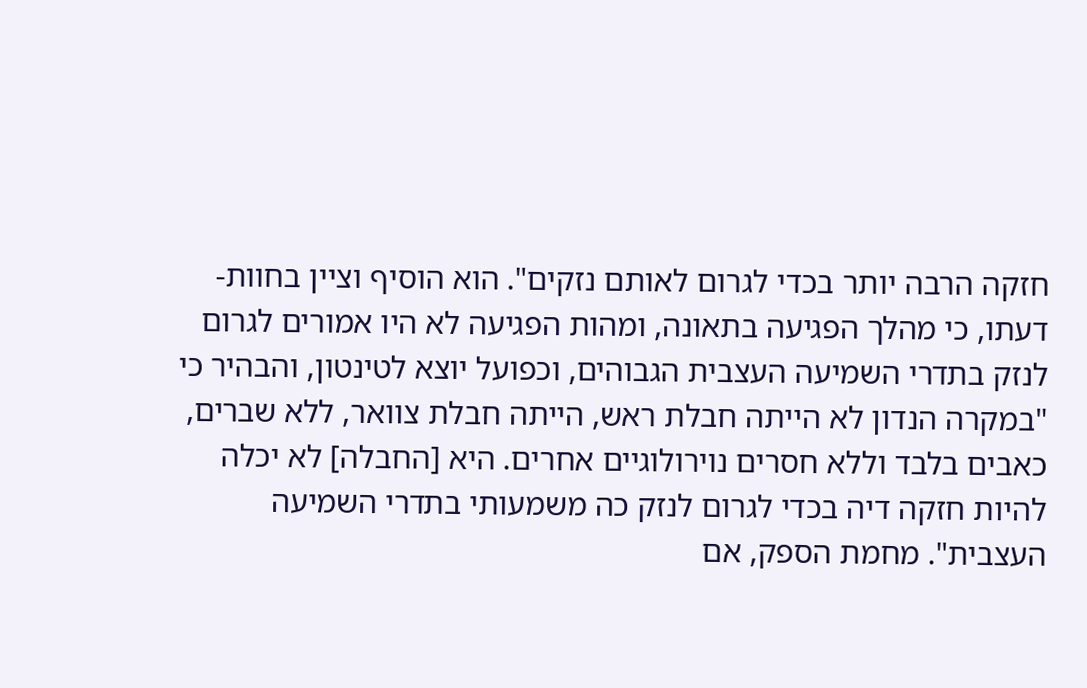חזקה הרבה יותר בכדי לגרום לאותם נזקים". הוא הוסיף וציין בחוות-דעתו, כי מהלך הפגיעה בתאונה, ומהות הפגיעה לא היו אמורים לגרום לנזק בתדרי השמיעה העצבית הגבוהים, וכפועל יוצא לטינטון, והבהיר כי "במקרה הנדון לא הייתה חבלת ראש, הייתה חבלת צוואר, ללא שברים, כאבים בלבד וללא חסרים נוירולוגיים אחרים. היא [החבלה] לא יכלה להיות חזקה דיה בכדי לגרום לנזק כה משמעותי בתדרי השמיעה העצבית". מחמת הספק, אם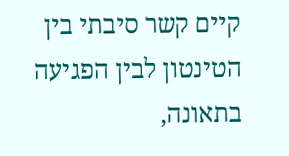קיים קשר סיבתי בין הטינטון לבין הפגיעה בתאונה,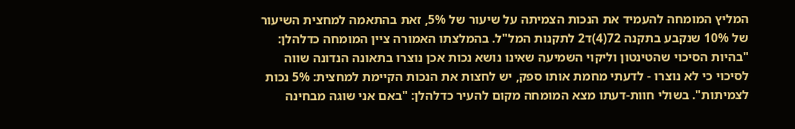המליץ המומחה להעמיד את הנכות הצמיתה על שיעור של 5%, זאת בהתאמה למחצית השיעור של 10% שנקבע בתקנה 72(4)ד2 לתקנות המל"ל. בהמלצתו האמורה ציין המומחה כדלהלן: "בהיות הסיכוי שהטינטון וליקוי השמיעה שאינו נושא נכות אכן נוצרו בתאונה הנדונה שווה לסיכוי כי לא נוצרו - לדעתי מחמת אותו ספק, יש לחצות את הנכות הקיימת למחצית: 5% נכות לצמיתות". בשולי חוות-דעתו מצא המומחה מקום להעיר כדלהלן: "באם אני שוגה מבחינה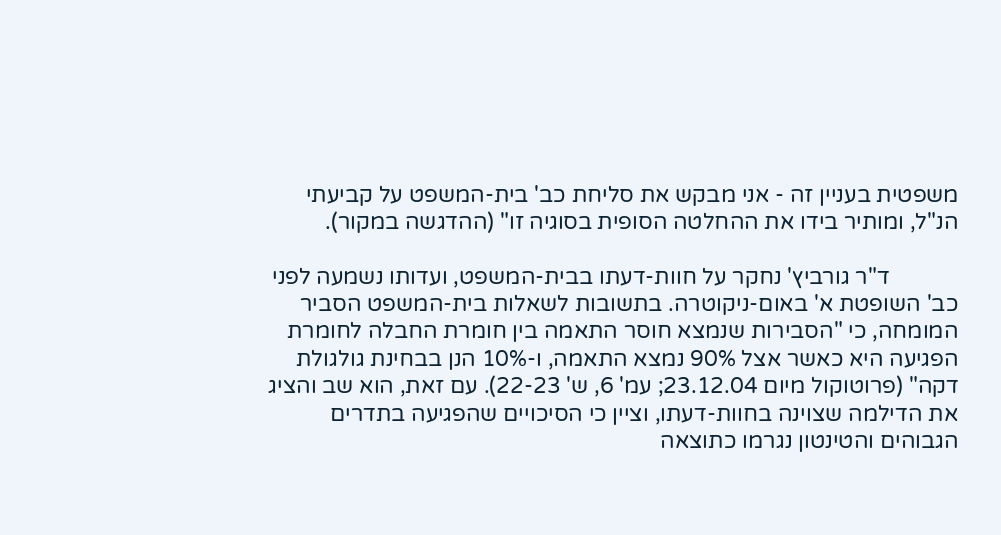משפטית בעניין זה - אני מבקש את סליחת כב' בית-המשפט על קביעתי הנ"ל, ומותיר בידו את ההחלטה הסופית בסוגיה זו" (ההדגשה במקור).

            ד"ר גורביץ' נחקר על חוות-דעתו בבית-המשפט, ועדותו נשמעה לפני כב' השופטת א' באום-ניקוטרה. בתשובות לשאלות בית-המשפט הסביר המומחה, כי "הסבירות שנמצא חוסר התאמה בין חומרת החבלה לחומרת הפגיעה היא כאשר אצל 90% נמצא התאמה, ו-10% הנן בבחינת גולגולת דקה" (פרוטוקול מיום 23.12.04; עמ' 6, ש' 22-23). עם זאת, הוא שב והציג את הדילמה שצוינה בחוות-דעתו, וציין כי הסיכויים שהפגיעה בתדרים הגבוהים והטינטון נגרמו כתוצאה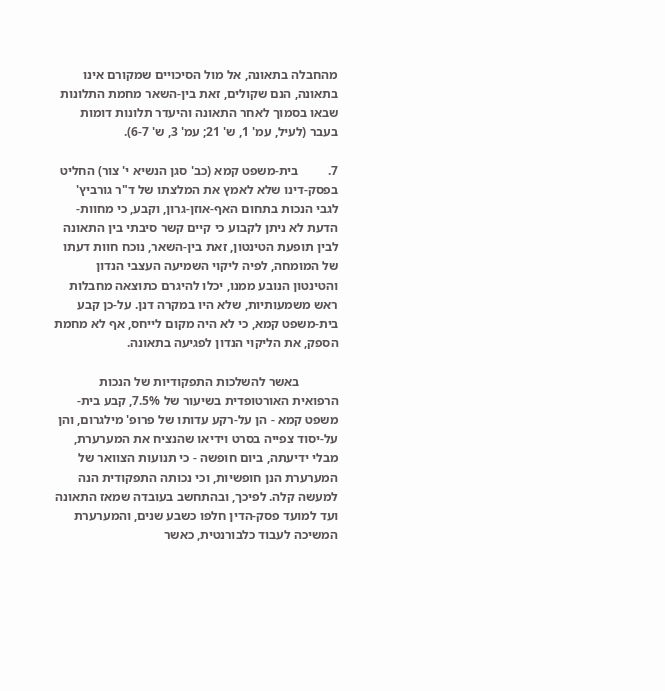מהחבלה בתאונה, אל מול הסיכויים שמקורם אינו בתאונה, הנם שקולים, זאת בין-השאר מחמת התלונות שבאו בסמוך לאחר התאונה והיעדר תלונות דומות בעבר (לעיל, עמ' 1, ש' 21; עמ' 3, ש' 6-7).

7.         בית-משפט קמא (כב' סגן הנשיא י' צור) החליט בפסק-דינו שלא לאמץ את המלצתו של ד"ר גורביץ' לגבי הנכות בתחום האף-אוזן-גרון, וקבע, כי מחוות-הדעת לא ניתן לקבוע כי קיים קשר סיבתי בין התאונה לבין תופעת הטינטון, זאת בין-השאר, נוכח חוות דעתו של המומחה, לפיה ליקוי השמיעה העצבי הנדון והטינטון הנובע ממנו, יכלו להיגרם כתוצאה מחבלות ראש משמעותיות, שלא היו במקרה דנן. על-כן קבע בית-משפט קמא, כי לא היה מקום לייחס, אף לא מחמת הספק, את הליקוי הנדון לפגיעה בתאונה.

            באשר להשלכות התפקודיות של הנכות הרפואית האורטופדית בשיעור של 7.5%, קבע בית-משפט קמא - הן על-רקע עדותו של פרופ' מילגרום, והן על-יסוד צפייה בסרט וידיאו שהנציח את המערערת, מבלי ידיעתה, ביום חופשה - כי תנועות הצוואר של המערערת הנן חופשיות, וכי נכותה התפקודית הנה למעשה קלה. לפיכך, ובהתחשב בעובדה שמאז התאונה ועד למועד פסק-הדין חלפו כשבע שנים, והמערערת המשיכה לעבוד כלבורנטית, כאשר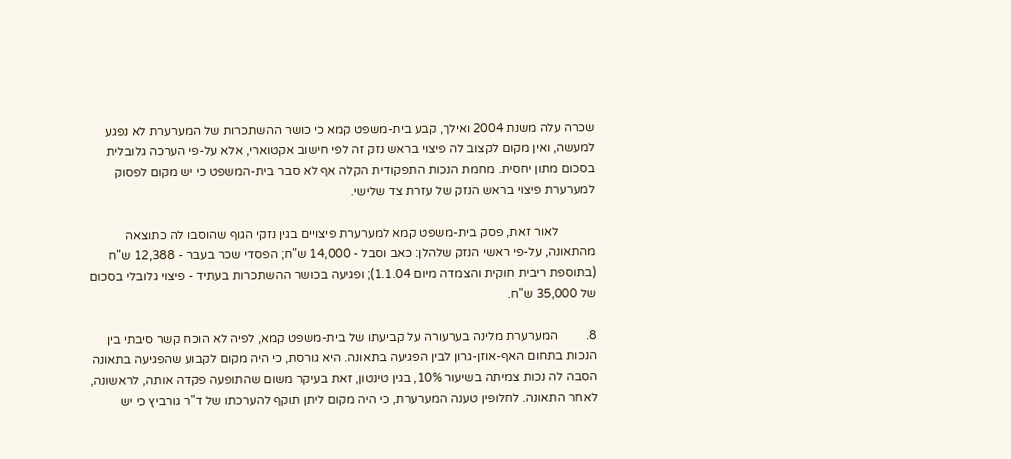שכרה עלה משנת 2004 ואילך, קבע בית-משפט קמא כי כושר ההשתכרות של המערערת לא נפגע למעשה, ואין מקום לקצוב לה פיצוי בראש נזק זה לפי חישוב אקטוארי, אלא על-פי הערכה גלובלית בסכום מתון יחסית. מחמת הנכות התפקודית הקלה אף לא סבר בית-המשפט כי יש מקום לפסוק למערערת פיצוי בראש הנזק של עזרת צד שלישי.

            לאור זאת, פסק בית-משפט קמא למערערת פיצויים בגין נזקי הגוף שהוסבו לה כתוצאה מהתאונה, על-פי ראשי הנזק שלהלן: כאב וסבל - 14,000 ש"ח; הפסדי שכר בעבר - 12,388 ש"ח (בתוספת ריבית חוקית והצמדה מיום 1.1.04); ופגיעה בכושר ההשתכרות בעתיד - פיצוי גלובלי בסכום של 35,000 ש"ח.

8.         המערערת מלינה בערעורה על קביעתו של בית-משפט קמא, לפיה לא הוכח קשר סיבתי בין הנכות בתחום האף-אוזן-גרון לבין הפגיעה בתאונה. היא גורסת, כי היה מקום לקבוע שהפגיעה בתאונה הסבה לה נכות צמיתה בשיעור 10%, בגין טינטון, זאת בעיקר משום שהתופעה פקדה אותה, לראשונה, לאחר התאונה. לחלופין טענה המערערת, כי היה מקום ליתן תוקף להערכתו של ד"ר גורביץ כי יש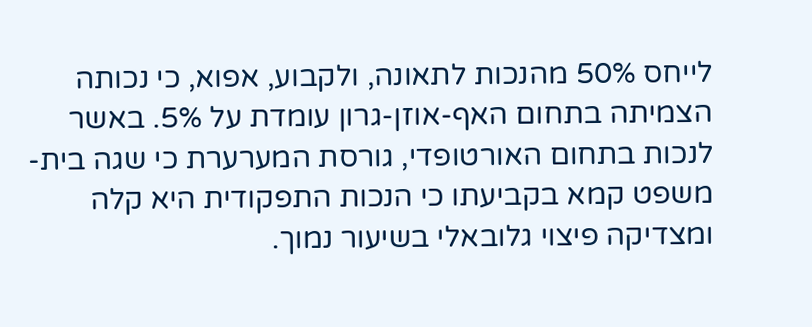לייחס 50% מהנכות לתאונה, ולקבוע, אפוא, כי נכותה הצמיתה בתחום האף-אוזן-גרון עומדת על 5%. באשר לנכות בתחום האורטופדי, גורסת המערערת כי שגה בית-משפט קמא בקביעתו כי הנכות התפקודית היא קלה ומצדיקה פיצוי גלובאלי בשיעור נמוך.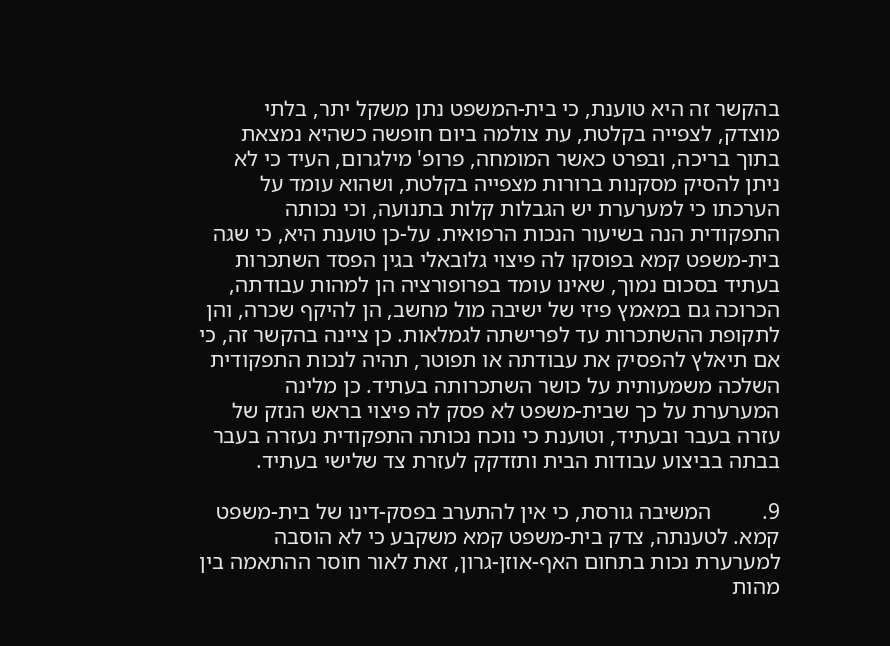בהקשר זה היא טוענת, כי בית-המשפט נתן משקל יתר, בלתי מוצדק, לצפייה בקלטת, עת צולמה ביום חופשה כשהיא נמצאת בתוך בריכה, ובפרט כאשר המומחה, פרופ' מילגרום, העיד כי לא ניתן להסיק מסקנות ברורות מצפייה בקלטת, ושהוא עומד על הערכתו כי למערערת יש הגבלות קלות בתנועה, וכי נכותה התפקודית הנה בשיעור הנכות הרפואית. על-כן טוענת היא, כי שגה בית-משפט קמא בפוסקו לה פיצוי גלובאלי בגין הפסד השתכרות בעתיד בסכום נמוך, שאינו עומד בפרופורציה הן למהות עבודתה, הכרוכה גם במאמץ פיזי של ישיבה מול מחשב, הן להיקף שכרה, והן לתקופת ההשתכרות עד לפרישתה לגמלאות. כן ציינה בהקשר זה, כי אם תיאלץ להפסיק את עבודתה או תפוטר, תהיה לנכות התפקודית השלכה משמעותית על כושר השתכרותה בעתיד. כן מלינה המערערת על כך שבית-משפט לא פסק לה פיצוי בראש הנזק של עזרה בעבר ובעתיד, וטוענת כי נוכח נכותה התפקודית נעזרה בעבר בבתה בביצוע עבודות הבית ותזדקק לעזרת צד שלישי בעתיד.

9.         המשיבה גורסת, כי אין להתערב בפסק-דינו של בית-משפט קמא. לטענתה, צדק בית-משפט קמא משקבע כי לא הוסבה למערערת נכות בתחום האף-אוזן-גרון, זאת לאור חוסר ההתאמה בין מהות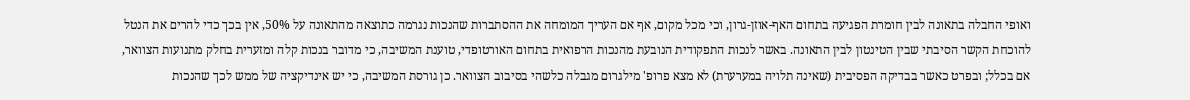ואופי החבלה בתאונה לבין חומרת הפגיעה בתחום האף-אוזן-גרון, וכי מכל מקום, אף אם העריך המומחה את ההסתברות שהנכות נגרמה כתוצאה מהתאונה על 50%, אין בכך כדי להרים את הנטל להוכחת הקשר הסיבתי שבין הטינטון לבין התאונה. באשר לנכות התפקודית הנובעת מהנכות הרפואית בתחום האורטופדי, טוענת המשיבה, כי מדובר בנכות קלה ומזערית בחלק מתנועות הצוואר, אם בכלל; ובפרט כאשר בבדיקה הפסיבית (שאינה תלויה במערערת) לא מצא פרופ' מילגרום מגבלה כלשהי בסיבוב הצוואר. כן גורסת המשיבה, כי יש אינדיקציה של ממש לכך שהנכות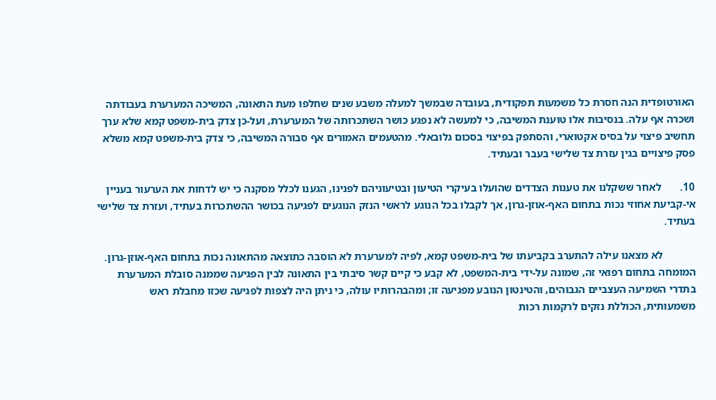האורטופדית הנה חסרת כל משמעות תפקודית, בעובדה שבמשך למעלה משבע שנים שחלפו מעת התאונה, המשיכה המערערת בעבודתה ושכרה אף עלה. בנסיבות אלו טוענת המשיבה, כי למעשה לא נפגע כושר השתכרותה של המערערת, ועל-כן צדק בית-משפט קמא שלא ערך תחשיב פיצוי על בסיס אקטוארי, והסתפק בפיצוי בסכום גלובאלי. מהטעמים האמורים אף סבורה המשיבה, כי צדק בית-משפט קמא משלא פסק פיצויים בגין עזרת צד שלישי בעבר ובעתיד.

10.       לאחר ששקלנו את טענות הצדדים שהועלו בעיקרי הטיעון ובטיעוניהם לפנינו, הגענו לכלל מסקנה כי יש לדחות את הערעור בעניין אי-קביעת אחוזי נכות בתחום האף-אוזן-גרון, אך לקבלו בכל הנוגע לראשי הנזק הנוגעים לפגיעה בכושר ההשתכרות בעתיד, ועזרת צד שלישי בעתיד.

            לא מצאנו עילה להתערב בקביעתו של בית-משפט קמא, לפיה למערערת לא הוסבה כתוצאה מהתאונה נכות בתחום האף-אוזן-גרון. המומחה בתחום רפואי זה, שמונה על-ידי בית-המשפט, לא קבע כי קיים קשר סיבתי בין התאונה לבין הפגיעה שממנה סובלת המערערת בתדרי השמיעה העצביים הגבוהים, והטינטון הנובע מפגיעה זו; ומהבהרותיו עולה, כי ניתן היה לצפות לפגיעה שכזו מחבלת ראש משמעותית, הכוללת נזקים לרקמות רכות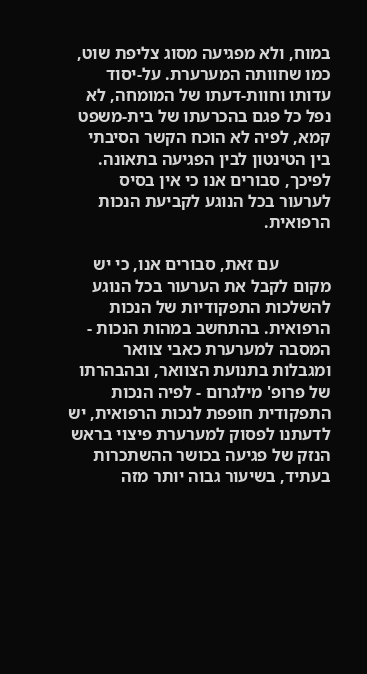במוח, ולא מפגיעה מסוג צליפת שוט, כמו שחוותה המערערת. על-יסוד עדותו וחוות-דעתו של המומחה, לא נפל כל פגם בהכרעתו של בית-משפט קמא, לפיה לא הוכח הקשר הסיבתי בין הטינטון לבין הפגיעה בתאונה. לפיכך, סבורים אנו כי אין בסיס לערעור בכל הנוגע לקביעת הנכות הרפואית.

            עם זאת, סבורים אנו, כי יש מקום לקבל את הערעור בכל הנוגע להשלכות התפקודיות של הנכות הרפואית. בהתחשב במהות הנכות - המסבה למערערת כאבי צוואר ומגבלות בתנועת הצוואר, ובהבהרתו של פרופ' מילגרום - לפיה הנכות התפקודית חופפת לנכות הרפואית, יש לדעתנו לפסוק למערערת פיצוי בראש הנזק של פגיעה בכושר ההשתכרות בעתיד, בשיעור גבוה יותר מזה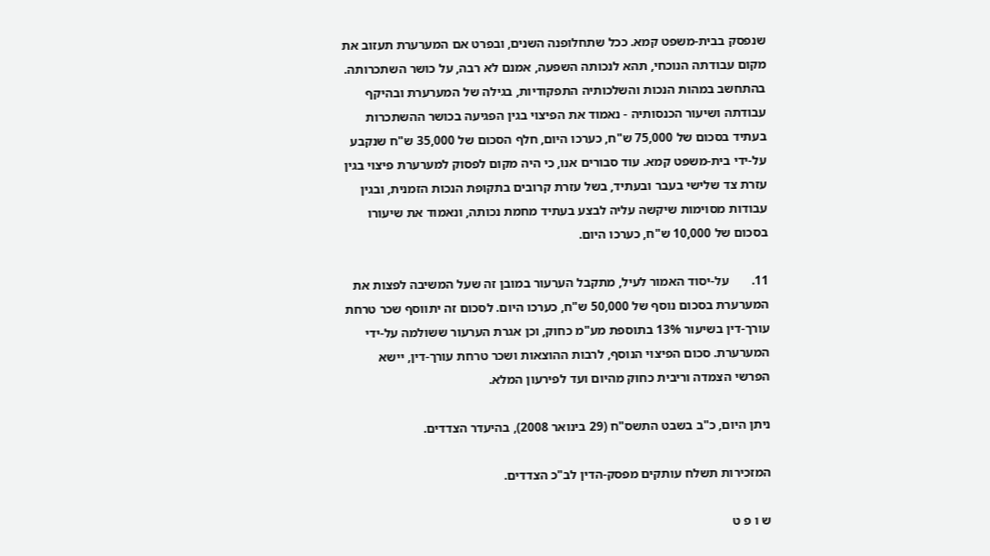שנפסק בבית-משפט קמא. ככל שתחלופנה השנים, ובפרט אם המערערת תעזוב את מקום עבודתה הנוכחי, תהא לנכותה השפעה, אמנם לא רבה, על כושר השתכרותה. בהתחשב במהות הנכות והשלכותיה התפקודיות, בגילה של המערערת ובהיקף עבודתה ושיעור הכנסותיה - נאמוד את הפיצוי בגין הפגיעה בכושר ההשתכרות בעתיד בסכום של 75,000 ש"ח, כערכו היום, חלף הסכום של 35,000 ש"ח שנקבע על-ידי בית-משפט קמא. עוד סבורים אנו, כי היה מקום לפסוק למערערת פיצוי בגין עזרת צד שלישי בעבר ובעתיד, בשל עזרת קרובים בתקופת הנכות הזמנית, ובגין עבודות מסוימות שיקשה עליה לבצע בעתיד מחמת נכותה, ונאמוד את שיעורו בסכום של 10,000 ש"ח, כערכו היום.

11.       על-יסוד האמור לעיל, מתקבל הערעור במובן זה שעל המשיבה לפצות את המערערת בסכום נוסף של 50,000 ש"ח, כערכו היום. לסכום זה יתווסף שכר טרחת עורך-דין בשיעור 13% בתוספת מע"מ כחוק, וכן אגרת הערעור ששולמה על-ידי המערערת. סכום הפיצוי הנוסף, לרבות ההוצאות ושכר טרחת עורך-דין, יישא הפרשי הצמדה וריבית כחוק מהיום ועד לפירעון המלא.

ניתן היום, כ"ב בשבט התשס"ח (29 בינואר 2008), בהיעדר הצדדים.

המזכירות תשלח עותקים מפסק-הדין לב"כ הצדדים.

ש ו פ ט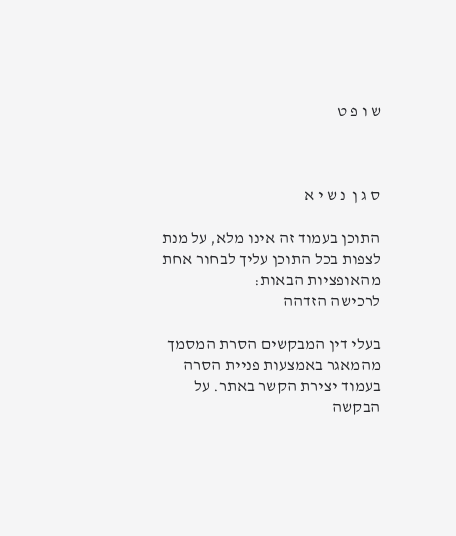ש ו פ ט



ס ג ן  נ ש י א

התוכן בעמוד זה אינו מלא, על מנת לצפות בכל התוכן עליך לבחור אחת מהאופציות הבאות:
לרכישה הזדהה

בעלי דין המבקשים הסרת המסמך מהמאגר באמצעות פניית הסרה בעמוד יצירת הקשר באתר. על הבקשה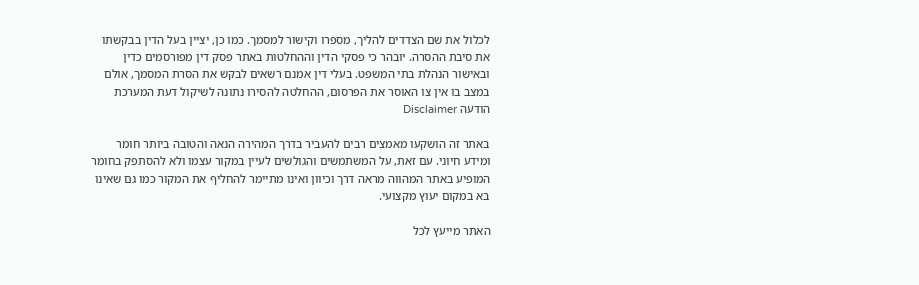לכלול את שם הצדדים להליך, מספרו וקישור למסמך. כמו כן, יציין בעל הדין בבקשתו את סיבת ההסרה. יובהר כי פסקי הדין וההחלטות באתר פסק דין מפורסמים כדין ובאישור הנהלת בתי המשפט. בעלי דין אמנם רשאים לבקש את הסרת המסמך, אולם במצב בו אין צו האוסר את הפרסום, ההחלטה להסירו נתונה לשיקול דעת המערכת
הודעה Disclaimer

באתר זה הושקעו מאמצים רבים להעביר בדרך המהירה הנאה והטובה ביותר חומר ומידע חיוני. עם זאת, על המשתמשים והגולשים לעיין במקור עצמו ולא להסתפק בחומר המופיע באתר המהווה מראה דרך וכיוון ואינו מתיימר להחליף את המקור כמו גם שאינו בא במקום יעוץ מקצועי.

האתר מייעץ לכל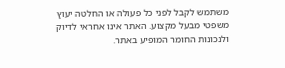משתמש לקבל לפני כל פעולה או החלטה יעוץ משפטי מבעל מקצוע. האתר אינו אחראי לדיוק ולנכונות החומר המופיע באתר.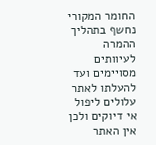החומר המקורי נחשף בתהליך ההמרה לעיוותים מסויימים ועד להעלתו לאתר עלולים ליפול אי דיוקים ולכן אין האתר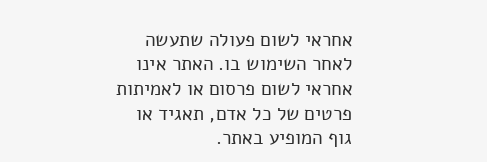אחראי לשום פעולה שתעשה לאחר השימוש בו. האתר אינו אחראי לשום פרסום או לאמיתות פרטים של כל אדם, תאגיד או גוף המופיע באתר.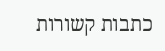כתבות קשורות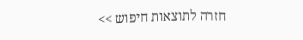חזרה לתוצאות חיפוש >>